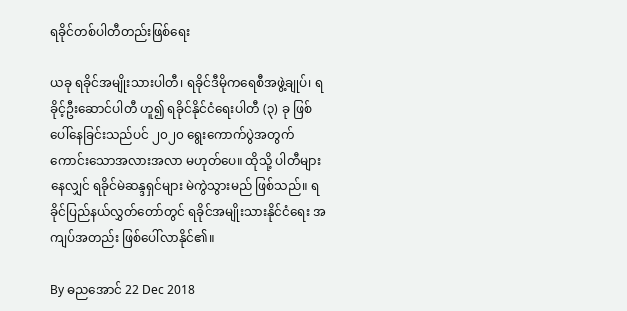ရခိုင်တစ်ပါတီတည်းဖြစ်ရေး

ယခု ရခိုင်အမျိုးသားပါတီ၊ ရခိုင်ဒီမိုကရေစီအဖွဲ့ချုပ်၊ ရခိုင့်ဦးဆောင်ပါတီ ဟူ၍ ရခိုင်နိုင်ငံရေးပါတီ (၃) ခု ဖြစ်ပေါ်နေခြင်းသည်ပင် ၂၀၂၀ ရွေးကောက်ပွဲအတွက် ကောင်းသောအလားအလာ မဟုတ်ပေ။ ထိုသို့ ပါတီများနေလျှင် ရခိုင်မဲဆန္ဒရှင်များ မဲကွဲသွားမည် ဖြစ်သည်။ ရခိုင်ပြည်နယ်လွှတ်တော်တွင် ရခိုင်အမျိုးသားနိုင်ငံရေး အကျပ်အတည်း ဖြစ်ပေါ်လာနိုင်၏။

By ဓညအောင် 22 Dec 2018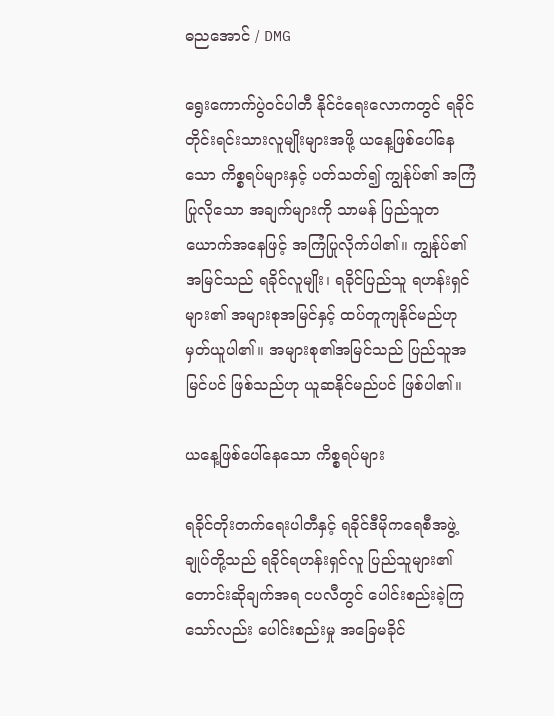ဓညအောင် / DMG

ရွေးကောက်ပွဲဝင်ပါတီ နိုင်ငံရေးလောကတွင် ရခိုင်တိုင်းရင်းသားလူမျိုးများအဖို့ ယနေ့ဖြစ်ပေါ်နေသော ကိစ္စရပ်များနှင့် ပတ်သတ်၍ ကျွန်ုပ်၏ အကြံပြုလိုသော အချက်များကို သာမန် ပြည်သူတယောက်အနေဖြင့် အကြံပြုလိုက်ပါ၏။ ကျွန်ုပ်၏ အမြင်သည် ရခိုင်လူမျိုး၊ ရခိုင်ပြည်သူ ရဟန်းရှင်များ၏ အများစုအမြင်နှင့် ထပ်တူကျနိုင်မည်ဟု မှတ်ယူပါ၏။ အများစု၏အမြင်သည် ပြည်သူအမြင်ပင် ဖြစ်သည်ဟု ယူဆနိုင်မည်ပင် ဖြစ်ပါ၏။

ယနေ့ဖြစ်ပေါ်နေသော ကိစ္စရပ်များ

ရခိုင်တိုးတက်ရေးပါတီနှင့် ရခိုင်ဒီမိုကရေစီအဖွဲ့ချုပ်တို့သည် ရခိုင်ရဟန်းရှင်လူ ပြည်သူများ၏ တောင်းဆိုချက်အရ ငပလီတွင် ပေါင်းစည်းခဲ့ကြသော်လည်း ပေါင်းစည်းမှု အခြေမခိုင်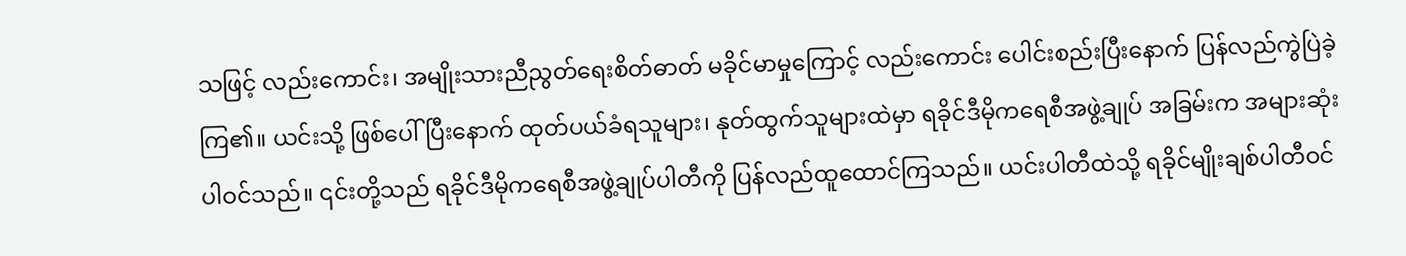သဖြင့် လည်းကောင်း၊ အမျိုးသားညီညွတ်ရေးစိတ်ဓာတ် မခိုင်မာမှုကြောင့် လည်းကောင်း ပေါင်းစည်းပြီးနောက် ပြန်လည်ကွဲပြဲခဲ့ကြ၏။ ယင်းသို့ ဖြစ်ပေါ်ပြီးနောက် ထုတ်ပယ်ခံရသူများ၊ နုတ်ထွက်သူများထဲမှာ ရခိုင်ဒီမိုကရေစီအဖွဲ့ချုပ် အခြမ်းက အများဆုံးပါဝင်သည်။ ၎င်းတို့သည် ရခိုင်ဒီမိုကရေစီအဖွဲ့ချုပ်ပါတီကို ပြန်လည်ထူထောင်ကြသည်။ ယင်းပါတီထဲသို့ ရခိုင်မျိုးချစ်ပါတီဝင်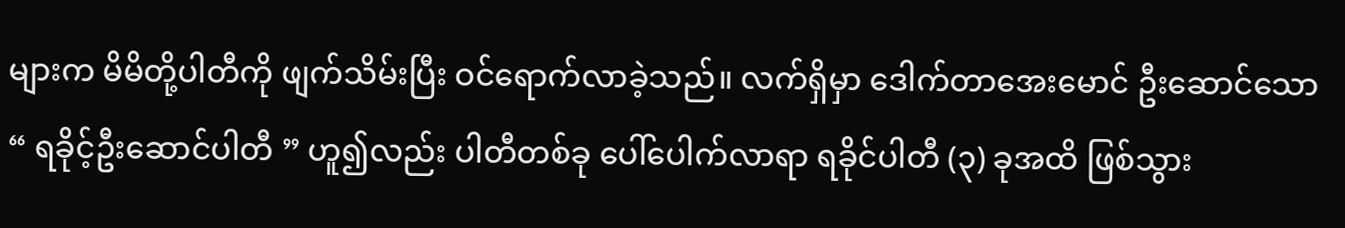များက မိမိတို့ပါတီကို ဖျက်သိမ်းပြီး ဝင်ရောက်လာခဲ့သည်။ လက်ရှိမှာ ဒေါက်တာအေးမောင် ဦးဆောင်သော “ ရခိုင့်ဦးဆောင်ပါတီ ” ဟူ၍လည်း ပါတီတစ်ခု ပေါ်ပေါက်လာရာ ရခိုင်ပါတီ (၃) ခုအထိ ဖြစ်သွား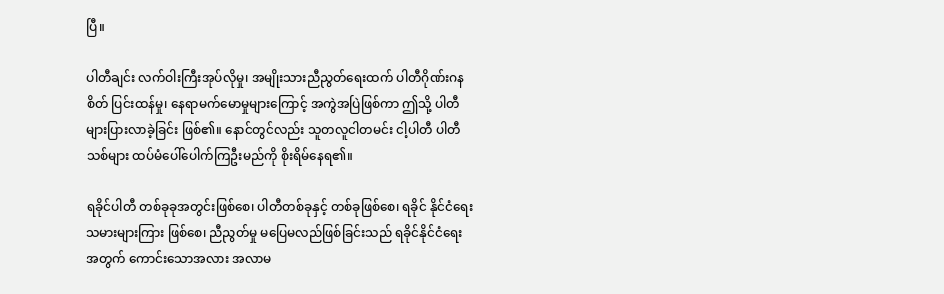ပြီ။

ပါတီချင်း လက်ဝါးကြီးအုပ်လိုမှု၊ အမျိုးသားညီညွတ်ရေးထက် ပါတီဂိုဏ်းဂနစိတ် ပြင်းထန်မှု၊ နေရာမက်မောမှုများကြောင့် အကွဲအပြဲဖြစ်ကာ ဤသို့ ပါတီများပြားလာခဲ့ခြင်း ဖြစ်၏။ နောင်တွင်လည်း သူတလူငါတမင်း ငါ့ပါတီ ပါတီသစ်များ ထပ်မံပေါ်ပေါက်ကြဦးမည်ကို စိုးရိမ်နေရ၏။

ရခိုင်ပါတီ တစ်ခုခုအတွင်းဖြစ်စေ၊ ပါတီတစ်ခုနှင့် တစ်ခုဖြစ်စေ၊ ရခိုင် နိုင်ငံရေးသမားများကြား ဖြစ်စေ၊ ညီညွတ်မှု မပြေမလည်ဖြစ်ခြင်းသည် ရခိုင်နိုင်ငံရေးအတွက် ကောင်းသောအလား အလာမ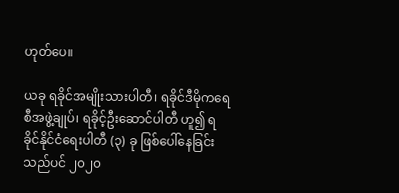ဟုတ်ပေ။

ယခု ရခိုင်အမျိုးသားပါတီ၊ ရခိုင်ဒီမိုကရေစီအဖွဲ့ချုပ်၊ ရခိုင့်ဦးဆောင်ပါတီ ဟူ၍ ရခိုင်နိုင်ငံရေးပါတီ (၃) ခု ဖြစ်ပေါ်နေခြင်းသည်ပင် ၂၀၂၀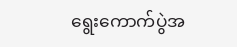ရွေးကောက်ပွဲအ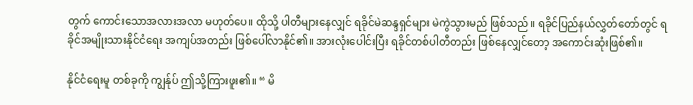တွက် ကောင်းသောအလားအလာ မဟုတ်ပေ။ ထိုသို့ ပါတီများနေလျှင် ရခိုင်မဲဆန္ဒရှင်များ မဲကွဲသွားမည် ဖြစ်သည်။ ရခိုင်ပြည်နယ်လွှတ်တော်တွင် ရခိုင်အမျိုးသားနိုင်ငံရေး အကျပ်အတည်း ဖြစ်ပေါ်လာနိုင်၏။ အားလုံးပေါင်းပြီး ရခိုင်တစ်ပါတီတည်း ဖြစ်နေလျှင်တော့ အကောင်းဆုံးဖြစ်၏။

နိုင်ငံရေးမူ တစ်ခုကို ကျွန်ုပ် ဤသို့ကြားဖူး၏။ “ မိ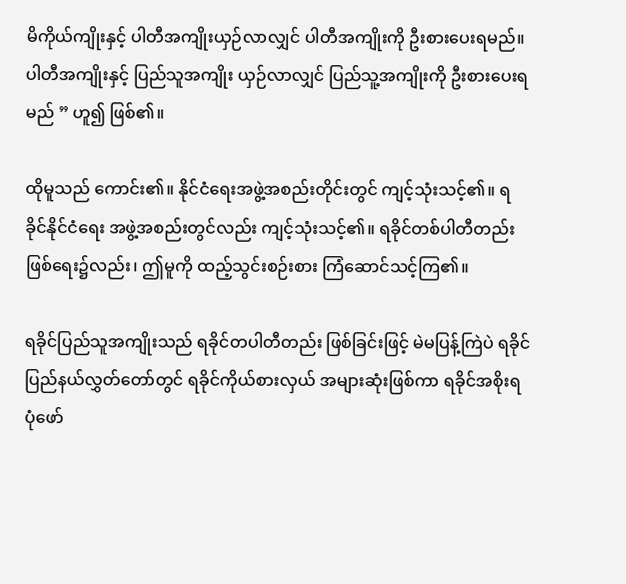မိကိုယ်ကျိုးနှင့် ပါတီအကျိုးယှဉ်လာလျှင် ပါတီအကျိုးကို ဦးစားပေးရမည်။ ပါတီအကျိုးနှင့် ပြည်သူအကျိုး ယှဉ်လာလျှင် ပြည်သူ့အကျိုးကို ဦးစားပေးရမည် ” ဟူ၍ ဖြစ်၏။

ထိုမူသည် ကောင်း၏။ နိုင်ငံရေးအဖွဲ့အစည်းတိုင်းတွင် ကျင့်သုံးသင့်၏။ ရခိုင်နိုင်ငံရေး အဖွဲ့အစည်းတွင်လည်း ကျင့်သုံးသင့်၏။ ရခိုင်တစ်ပါတီတည်း ဖြစ်ရေး၌လည်း၊ ဤမူကို ထည့်သွင်းစဉ်းစား ကြံဆောင်သင့်ကြ၏။

ရခိုင်ပြည်သူအကျိုးသည် ရခိုင်တပါတီတည်း ဖြစ်ခြင်းဖြင့် မဲမပြန့်ကြဲပဲ ရခိုင်ပြည်နယ်လွှတ်တော်တွင် ရခိုင်ကိုယ်စားလှယ် အများဆုံးဖြစ်ကာ ရခိုင်အစိုးရ ပုံဖော်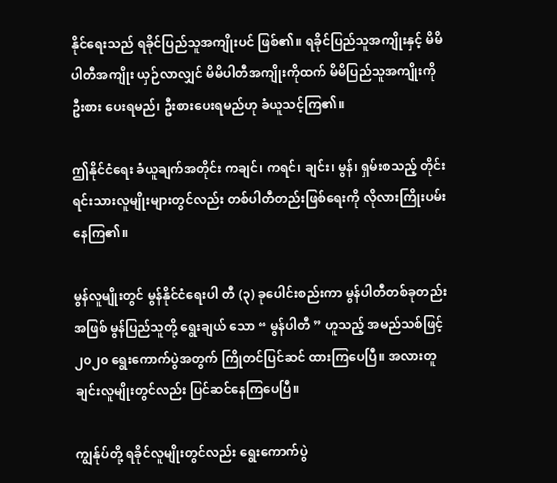နိုင်ရေးသည် ရခိုင်ပြည်သူအကျိုးပင် ဖြစ်၏။ ရခိုင်ပြည်သူအကျိုးနှင့် မိမိပါတီအကျိုး ယှဉ်လာလျှင် မိမိပါတီအကျိုးကိုထက် မိမိပြည်သူအကျိုးကို ဦးစား ပေးရမည်၊ ဦးစားပေးရမည်ဟု ခံယူသင့်ကြ၏။

ဤနိုင်ငံရေး ခံယူချက်အတိုင်း ကချင်၊ ကရင်၊ ချင်း၊ မွန်၊ ရှမ်းစသည့် တိုင်းရင်းသားလူမျိုးများတွင်လည်း တစ်ပါတီတည်းဖြစ်ရေးကို လိုလားကြိုးပမ်းနေကြ၏။

မွန်လူမျိုးတွင် မွန်နိုင်ငံရေးပါ တီ (၃) ခုပေါင်းစည်းကာ မွန်ပါတီတစ်ခုတည်းအဖြစ် မွန်ပြည်သူတို့ ရွေးချယ် သော “ မွန်ပါတီ ” ဟူသည့် အမည်သစ်ဖြင့် ၂၀၂၀ ရွေးကောက်ပွဲအတွက် ကြိုတင်ပြင်ဆင် ထားကြပေပြီ။ အလားတူ ချင်းလူမျိုးတွင်လည်း ပြင်ဆင်နေကြပေပြီ။

ကျွန်ုပ်တို့ ရခိုင်လူမျိုးတွင်လည်း ရွေးကောက်ပွဲ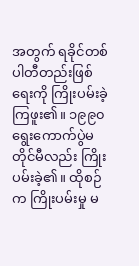အတွက် ရခိုင်တစ်ပါတီတည်းဖြစ်ရေးကို ကြိုးပမ်းခဲ့ကြဖူး၏။ ၁၉၉၀ ရွေးကောက်ပွဲမတိုင်မီလည်း ကြိုးပမ်းခဲ့၏။ ထိုစဉ်က ကြိုးပမ်းမှု မ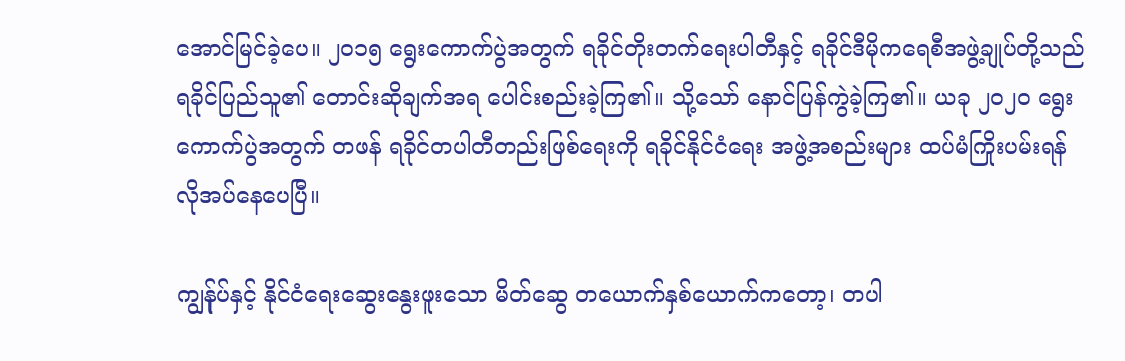အောင်မြင်ခဲ့ပေ။ ၂၀၁၅ ရွေးကောက်ပွဲအတွက် ရခိုင်တိုးတက်ရေးပါတီနှင့် ရခိုင်ဒီမိုကရေစီအဖွဲ့ချုပ်တို့သည် ရခိုင်ပြည်သူ၏ တောင်းဆိုချက်အရ ပေါင်းစည်းခဲ့ကြ၏။ သို့သော် နောင်ပြန်ကွဲခဲ့ကြ၏။ ယခု ၂၀၂၀ ရွေးကောက်ပွဲအတွက် တဖန် ရခိုင်တပါတီတည်းဖြစ်ရေးကို ရခိုင်နိုင်ငံရေး အဖွဲ့အစည်းများ ထပ်မံကြိုးပမ်းရန် လိုအပ်နေပေပြီ။

ကျွန်ုပ်နှင့် နိုင်ငံရေးဆွေးနွေးဖူးသော မိတ်ဆွေ တယောက်နှစ်ယောက်ကတော့၊ တပါ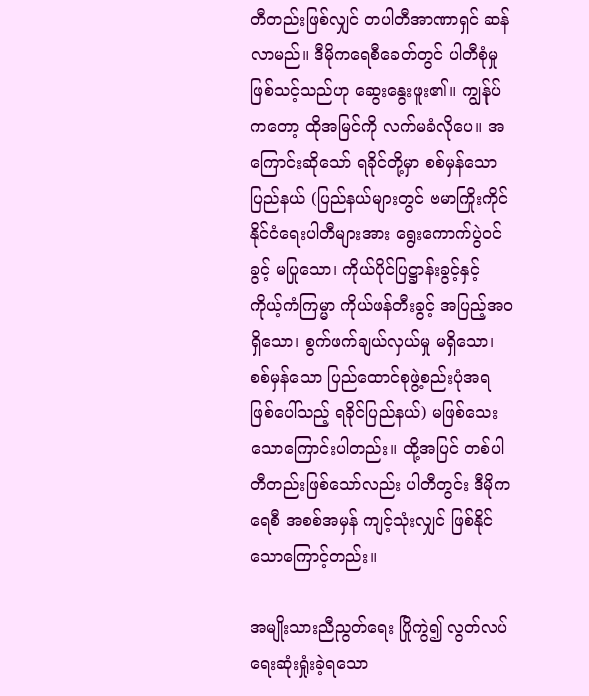တီတည်းဖြစ်လျှင် တပါတီအာဏာရှင် ဆန်လာမည်။ ဒီမိုကရေစီခေတ်တွင် ပါတီစုံမှုဖြစ်သင့်သည်ဟု ဆွေးနွေးဖူး၏။ ကျွန်ုပ်ကတော့ ထိုအမြင်ကို လက်မခံလိုပေ။ အကြောင်းဆိုသော် ရခိုင်တို့မှာ စစ်မှန်သောပြည်နယ် (ပြည်နယ်များတွင် ဗမာကြိုးကိုင် နိုင်ငံရေးပါတီများအား ရွေးကောက်ပွဲဝင်ခွင့် မပြုသော၊ ကိုယ်ပိုင်ပြဋ္ဌာန်းခွင့်နှင့် ကိုယ့်ကံကြမ္မာ ကိုယ်ဖန်တီးခွင့် အပြည့်အဝရှိသော၊ စွက်ဖက်ချယ်လှယ်မှု မရှိသော၊ စစ်မှန်သော ပြည်ထောင်စုဖွဲ့စည်းပုံအရ ဖြစ်ပေါ်သည့် ရခိုင်ပြည်နယ်) မဖြစ်သေးသောကြောင်းပါတည်း။ ထို့အပြင် တစ်ပါတီတည်းဖြစ်သော်လည်း ပါတီတွင်း ဒီမိုကရေစီ အစစ်အမှန် ကျင့်သုံးလျှင် ဖြစ်နိုင်သောကြောင့်တည်း။

အမျိုးသားညီညွတ်ရေး ပြိုကွဲ၍ လွတ်လပ်ရေးဆုံးရှုံးခဲ့ရသော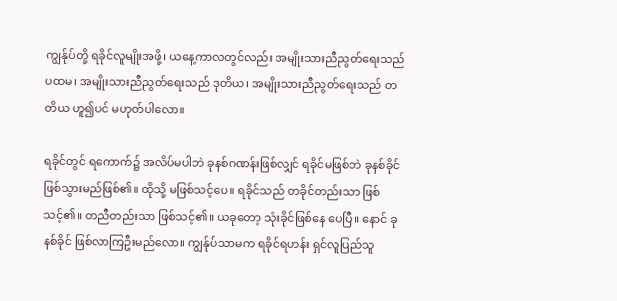ကျွန်ုပ်တို့ ရခိုင်လူမျိုးအဖို့၊ ယနေ့ကာလတွင်လည်း အမျိုးသားညီညွတ်ရေးသည် ပထမ၊ အမျိုးသားညီညွတ်ရေးသည် ဒုတိယ၊ အမျိုးသားညီညွတ်ရေးသည် တတိယ ဟူ၍ပင် မဟုတ်ပါလော။

ရခိုင်တွင် ရကောက်၌ အလိပ်မပါဘဲ ခုနစ်ဂဏန်းဖြစ်လျှင် ရခိုင်မဖြစ်ဘဲ ခုနစ်ခိုင် ဖြစ်သွားမည်ဖြစ်၏။ ထိုသို့ မဖြစ်သင့်ပေ။ ရခိုင်သည် တခိုင်တည်းသာ ဖြစ်သင့်၏။ တညီတည်းသာ ဖြစ်သင့်၏။ ယခုတော့ သုံးခိုင်ဖြစ်နေ ပေပြီ။ နောင် ခုနစ်ခိုင် ဖြစ်လာကြဦးမည်လော။ ကျွန်ုပ်သာမက ရခိုင်ရဟန်း ရှင်လူပြည်သူ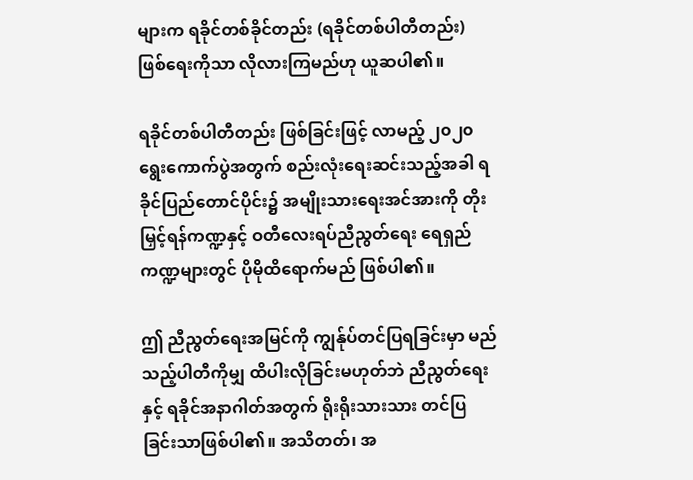များက ရခိုင်တစ်ခိုင်တည်း (ရခိုင်တစ်ပါတီတည်း) ဖြစ်ရေးကိုသာ လိုလားကြမည်ဟု ယူဆပါ၏။

ရခိုင်တစ်ပါတီတည်း ဖြစ်ခြင်းဖြင့် လာမည့် ၂၀၂၀ ရွေးကောက်ပွဲအတွက် စည်းလုံးရေးဆင်းသည့်အခါ ရခိုင်ပြည်တောင်ပိုင်း၌ အမျိုးသားရေးအင်အားကို တိုးမြှင့်ရန်ကဏ္ဍနှင့် ဝတီလေးရပ်ညီညွတ်ရေး ရေရှည်ကဏ္ဍများတွင် ပိုမိုထိရောက်မည် ဖြစ်ပါ၏။

ဤ ညီညွတ်ရေးအမြင်ကို ကျွန်ုပ်တင်ပြရခြင်းမှာ မည်သည့်ပါတီကိုမျှ ထိပါးလိုခြင်းမဟုတ်ဘဲ ညီညွတ်ရေးနှင့် ရခိုင်အနာဂါတ်အတွက် ရိုးရိုးသားသား တင်ပြခြင်းသာဖြစ်ပါ၏။ အသိတတ်၊ အ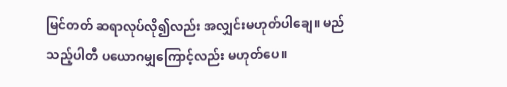မြင်တတ် ဆရာလုပ်လို၍လည်း အလျှင်းမဟုတ်ပါချေ။ မည်သည့်ပါတီ ပယောဂမျှကြောင့်လည်း မဟုတ်ပေ။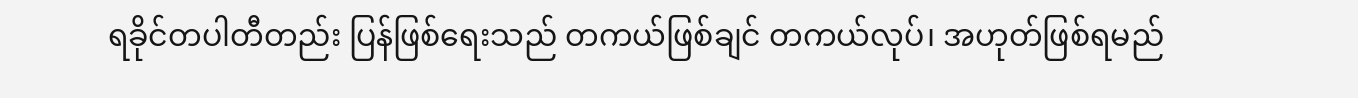ရခိုင်တပါတီတည်း ပြန်ဖြစ်ရေးသည် တကယ်ဖြစ်ချင် တကယ်လုပ်၊ အဟုတ်ဖြစ်ရမည်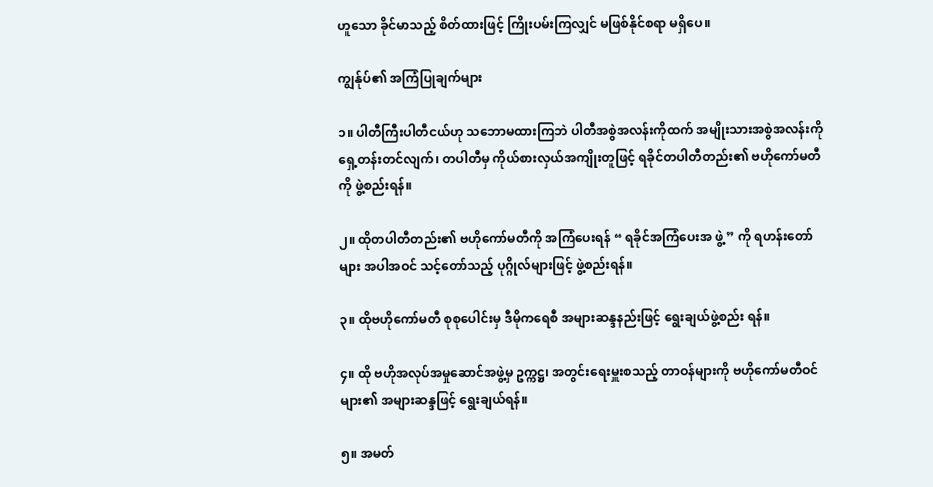ဟူသော ခိုင်မာသည့် စိတ်ထားဖြင့် ကြိုးပမ်းကြလျှင် မဖြစ်နိုင်စရာ မရှိပေ။

ကျွန်ုပ်၏ အကြံပြုချက်များ

၁။ ပါတီကြီးပါတီငယ်ဟု သဘောမထားကြဘဲ ပါတီအစွဲအလန်းကိုထက် အမျိုးသားအစွဲအလန်းကို ရှေ့တန်းတင်လျက်၊ တပါတီမှ ကိုယ်စားလှယ်အကျိုးတူဖြင့် ရခိုင်တပါတီတည်း၏ ဗဟိုကော်မတီကို ဖွဲ့စည်းရန်။

၂။ ထိုတပါတီတည်း၏ ဗဟိုကော်မတီကို အကြံပေးရန် “ ရခိုင်အကြံပေးအ ဖွဲ့ ” ကို ရဟန်းတော်များ အပါအဝင် သင့်တော်သည့် ပုဂ္ဂိုလ်များဖြင့် ဖွဲ့စည်းရန်။

၃။ ထိုဗဟိုကော်မတီ စုစုပေါင်းမှ ဒီမိုကရေစီ အများဆန္ဒနည်းဖြင့် ရွေးချယ်ဖွဲ့စည်း ရန်။

၄။ ထို ဗဟိုအလုပ်အမှုဆောင်အဖွဲ့မှ ဥက္ကဋ္ဌ၊ အတွင်းရေးမှူးစသည့် တာဝန်များကို ဗဟိုကော်မတီဝင်များ၏ အများဆန္ဒဖြင့် ရွေးချယ်ရန်။

၅။ အမတ်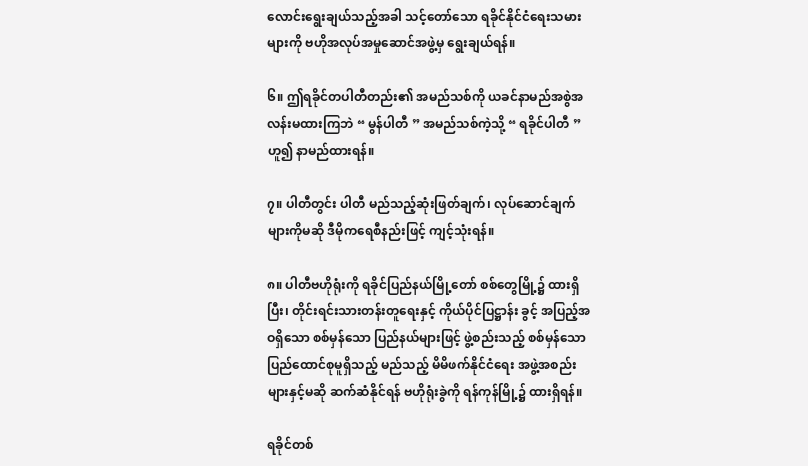လောင်းရွေးချယ်သည့်အခါ သင့်တော်သော ရခိုင်နိုင်ငံရေးသမားများကို ဗဟိုအလုပ်အမှုဆောင်အဖွဲ့မှ ရွေးချယ်ရန်။

၆။ ဤရခိုင်တပါတီတည်း၏ အမည်သစ်ကို ယခင်နာမည်အစွဲအလန်းမထားကြဘဲ “ မွန်ပါတီ ” အမည်သစ်ကဲ့သို့ “ ရခိုင်ပါတီ ” ဟူ၍ နာမည်ထားရန်။

၇။ ပါတီတွင်း ပါတီ မည်သည့်ဆုံးဖြတ်ချက်၊ လုပ်ဆောင်ချက်များကိုမဆို ဒီမိုကရေစီနည်းဖြင့် ကျင့်သုံးရန်။

၈။ ပါတီဗဟိုရုံးကို ရခိုင်ပြည်နယ်မြို့တော် စစ်တွေမြို့၌ ထားရှိပြီး၊ တိုင်းရင်းသားတန်းတူရေးနှင့် ကိုယ်ပိုင်ပြဋ္ဌာန်း ခွင့် အပြည့်အဝရှိသော စစ်မှန်သော ပြည်နယ်များဖြင့် ဖွဲ့စည်းသည့် စစ်မှန်သော ပြည်ထောင်စုမူရှိသည့် မည်သည့် မိမိဖက်နိုင်ငံရေး အဖွဲ့အစည်းများနှင့်မဆို ဆက်ဆံနိုင်ရန် ဗဟိုရုံးခွဲကို ရန်ကုန်မြို့၌ ထားရှိရန်။

ရခိုင်တစ်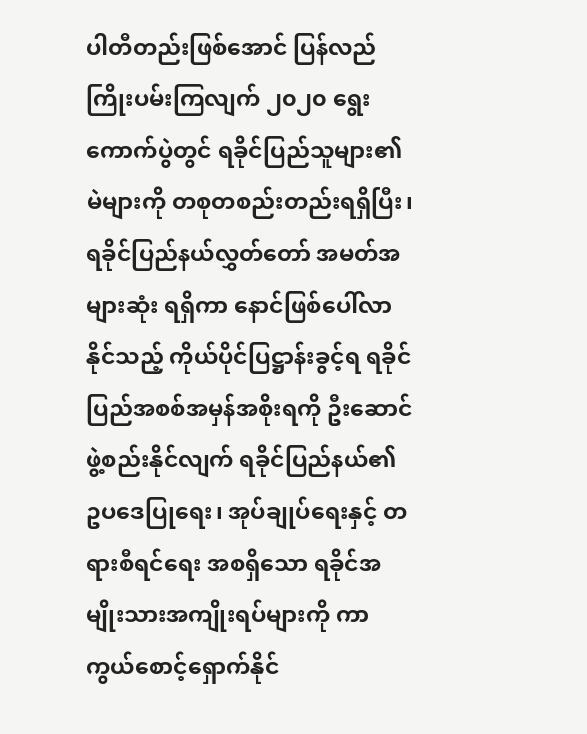ပါတီတည်းဖြစ်အောင် ပြန်လည်ကြိုးပမ်းကြလျက် ၂၀၂၀ ရွေးကောက်ပွဲတွင် ရခိုင်ပြည်သူများ၏ မဲများကို တစုတစည်းတည်းရရှိပြီး၊ ရခိုင်ပြည်နယ်လွှတ်တော် အမတ်အများဆုံး ရရှိကာ နောင်ဖြစ်ပေါ်လာနိုင်သည့် ကိုယ်ပိုင်ပြဋ္ဌာန်းခွင့်ရ ရခိုင်ပြည်အစစ်အမှန်အစိုးရကို ဦးဆောင်ဖွဲ့စည်းနိုင်လျက် ရခိုင်ပြည်နယ်၏ ဥပဒေပြုရေး၊ အုပ်ချုပ်ရေးနှင့် တရားစီရင်ရေး အစရှိသော ရခိုင်အမျိုးသားအကျိုးရပ်များကို ကာကွယ်စောင့်ရှောက်နိုင်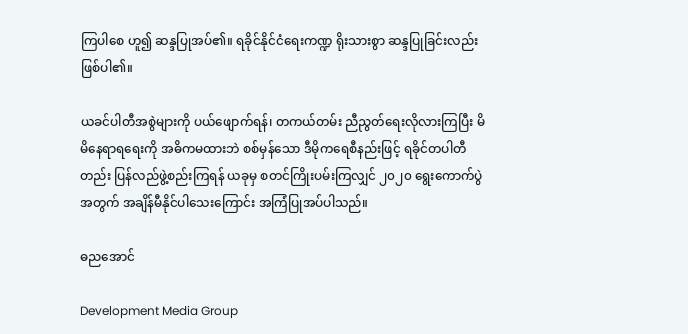ကြပါစေ ဟူ၍ ဆန္ဒပြုအပ်၏။ ရခိုင်နိုင်ငံရေးကဏ္ဍ ရိုးသားစွာ ဆန္ဒပြုခြင်းလည်း ဖြစ်ပါ၏။

ယခင်ပါတီအစွဲများကို ပယ်ဖျောက်ရန်၊ တကယ်တမ်း ညီညွတ်ရေးလိုလားကြပြီး မိမိနေရာရရေးကို အဓိကမထားဘဲ စစ်မှန်သော ဒီမိုကရေစီနည်းဖြင့် ရခိုင်တပါတီတည်း ပြန်လည်ဖွဲ့စည်းကြရန် ယခုမှ စတင်ကြိုးပမ်းကြလျှင် ၂၀၂၀ ရွေးကောက်ပွဲအတွက် အချိန်မီနိုင်ပါသေးကြောင်း အကြံပြုအပ်ပါသည်။

ဓညအောင်

Development Media Group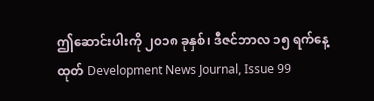ဤဆောင်းပါးကို ၂၀၁၈ ခုနှစ်၊ ဒီဇင်ဘာလ ၁၅ ရက်နေ့ထုတ် Development News Journal, Issue 99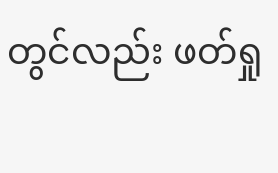တွင်လည်း ဖတ်ရှု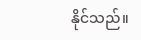နိုင်သည်။